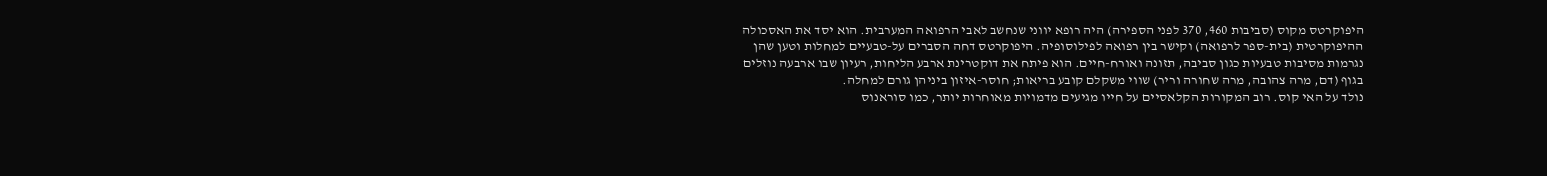היפוקרטס מקוס (סביבות 460, 370 לפני הספירה) היה רופא יווני שנחשב לאבי הרפואה המערבית. הוא יסד את האסכולה ההיפוקרטית (בית-ספר לרפואה) וקישר בין רפואה לפילוסופיה. היפוקרטס דחה הסברים על-טבעיים למחלות וטען שהן נגרמות מסיבות טבעיות כגון סביבה, תזונה ואורח-חיים. הוא פיתח את דוקטרינת ארבע הליחות, רעיון שבו ארבעה נוזלים בגוף (דם, מרה צהובה, מרה שחורה וריר) שווי משקלם קובע בריאות; חוסר-איזון ביניהן גורם למחלה.
נולד על האי קוס. רוב המקורות הקלאסיים על חייו מגיעים מדמויות מאוחרות יותר, כמו סוראנוס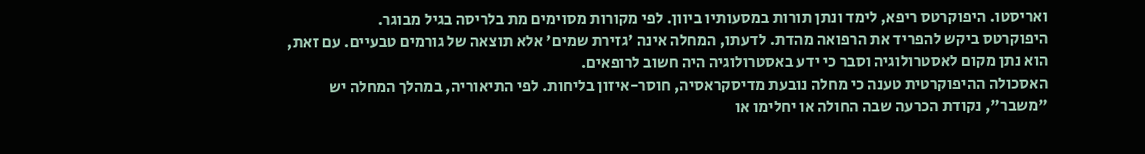ואריסטו. היפוקרטס ריפא, לימד ונתן תורות במסעותיו ביוון. לפי מקורות מסוימים מת בלריסה בגיל מבוגר.
היפוקרטס ביקש להפריד את הרפואה מהדת. לדעתו, המחלה אינה 'גזירת שמים' אלא תוצאה של גורמים טבעיים. עם זאת, הוא נתן מקום לאסטרולוגיה וסבר כי ידע באסטרולוגיה היה חשוב לרופאים.
האסכולה ההיפוקרטית טענה כי מחלה נובעת מדיסקראסיה, חוסר-איזון בליחות. לפי התיאוריה, במהלך המחלה יש "משבר", נקודת הכרעה שבה החולה או יחלימו או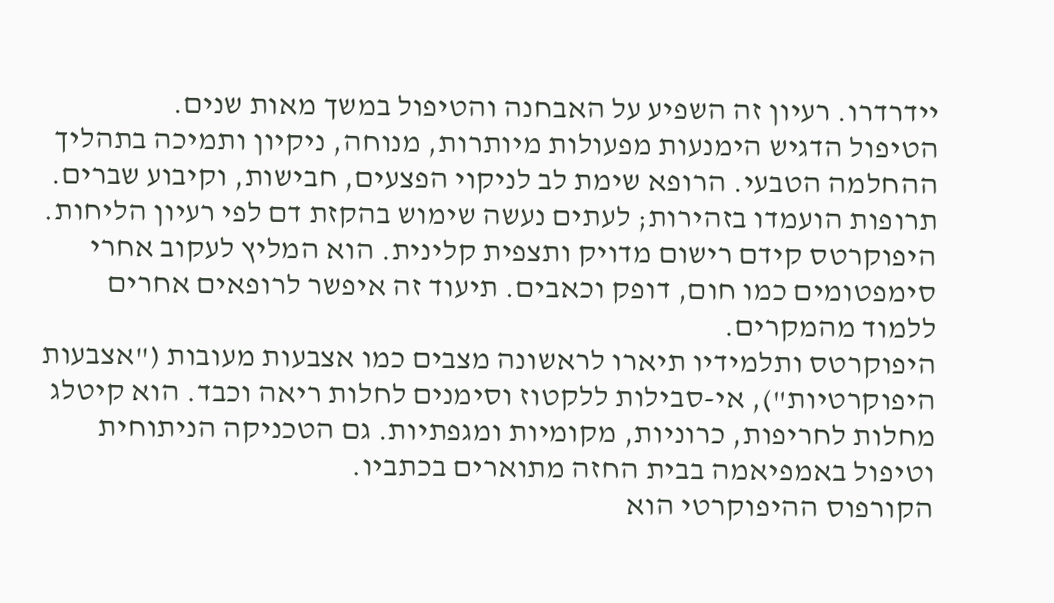יידרדרו. רעיון זה השפיע על האבחנה והטיפול במשך מאות שנים.
הטיפול הדגיש הימנעות מפעולות מיותרות, מנוחה, ניקיון ותמיכה בתהליך ההחלמה הטבעי. הרופא שימת לב לניקוי הפצעים, חבישות, וקיבוע שברים. תרופות הועמדו בזהירות; לעתים נעשה שימוש בהקזת דם לפי רעיון הליחות.
היפוקרטס קידם רישום מדויק ותצפית קלינית. הוא המליץ לעקוב אחרי סימפטומים כמו חום, דופק וכאבים. תיעוד זה איפשר לרופאים אחרים ללמוד מהמקרים.
היפוקרטס ותלמידיו תיארו לראשונה מצבים כמו אצבעות מעובות ("אצבעות היפוקרטיות"), אי-סבילות ללקטוז וסימנים לחלות ריאה וכבד. הוא קיטלג מחלות לחריפות, כרוניות, מקומיות ומגפתיות. גם הטכניקה הניתוחית וטיפול באמפיאמה בבית החזה מתוארים בכתביו.
הקורפוס ההיפוקרטי הוא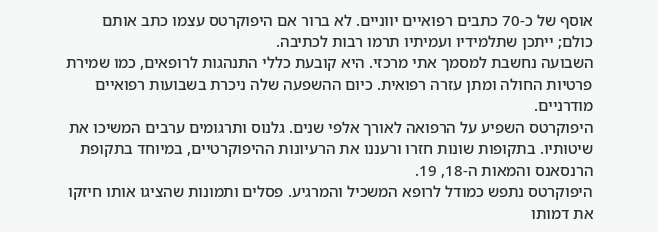אוסף של כ-70 כתבים רפואיים יווניים. לא ברור אם היפוקרטס עצמו כתב אותם כולם; ייתכן שתלמידיו ועמיתיו תרמו רבות לכתיבה.
השבועה נחשבת למסמך אתי מרכזי. היא קובעת כללי התנהגות לרופאים, כמו שמירת פרטיות החולה ומתן עזרה רפואית. כיום ההשפעה שלה ניכרת בשבועות רפואיים מודרניים.
היפוקרטס השפיע על הרפואה לאורך אלפי שנים. גלנוס ותרגומים ערבים המשיכו את שיטותיו. בתקופות שונות חזרו ורעננו את הרעיונות ההיפוקרטיים, במיוחד בתקופת הרנסאנס והמאות ה-18, 19.
היפוקרטס נתפש כמודל לרופא המשכיל והמרגיע. פסלים ותמונות שהציגו אותו חיזקו את דמותו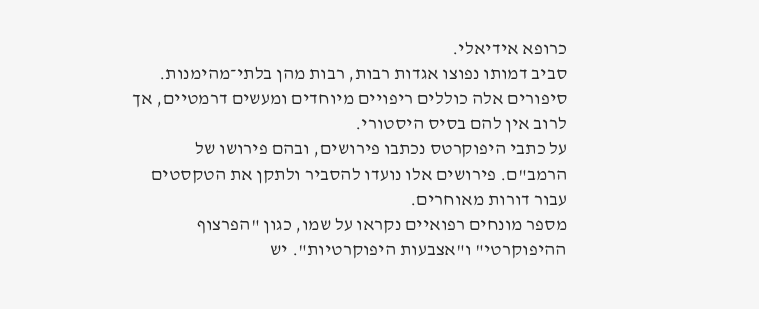כרופא אידיאלי.
סביב דמותו נפוצו אגדות רבות, רבות מהן בלתי־מהימנות. סיפורים אלה כוללים ריפויים מיוחדים ומעשים דרמטיים, אך לרוב אין להם בסיס היסטורי.
על כתבי היפוקרטס נכתבו פירושים, ובהם פירושו של הרמב"ם. פירושים אלו נועדו להסביר ולתקן את הטקסטים עבור דורות מאוחרים.
מספר מונחים רפואיים נקראו על שמו, כגון "הפרצוף ההיפוקרטי" ו"אצבעות היפוקרטיות". יש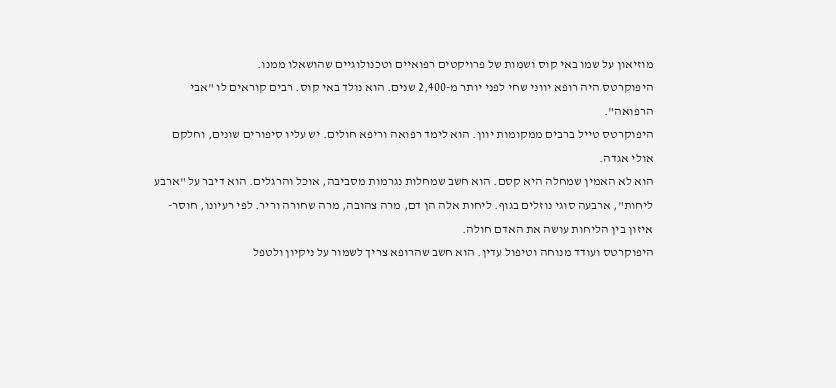מוזיאון על שמו באי קוס ושמות של פרויקטים רפואיים וטכנולוגיים שהושאלו ממנו.
היפוקרטס היה רופא יווני שחי לפני יותר מ-2,400 שנים. הוא נולד באי קוס. רבים קוראים לו "אבי הרפואה".
היפוקרטס טייל ברבים ממקומות יוון. הוא לימד רפואה וריפא חולים. יש עליו סיפורים שונים, וחלקם אולי אגדה.
הוא לא האמין שמחלה היא קסם. הוא חשב שמחלות נגרמות מסביבה, אוכל והרגלים. הוא דיבר על "ארבע ליחות", ארבעה סוגי נוזלים בגוף. ליחות אלה הן דם, מרה צהובה, מרה שחורה וריר. לפי רעיונו, חוסר-איזון בין הליחות עושה את האדם חולה.
היפוקרטס ועודד מנוחה וטיפול עדין. הוא חשב שהרופא צריך לשמור על ניקיון ולטפל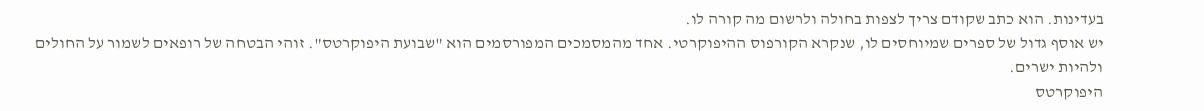בעדינות. הוא כתב שקודם צריך לצפות בחולה ולרשום מה קורה לו.
יש אוסף גדול של ספרים שמיוחסים לו, שנקרא הקורפוס ההיפוקרטי. אחד מהמסמכים המפורסמים הוא "שבועת היפוקרטס". זוהי הבטחה של רופאים לשמור על החולים ולהיות ישרים.
היפוקרטס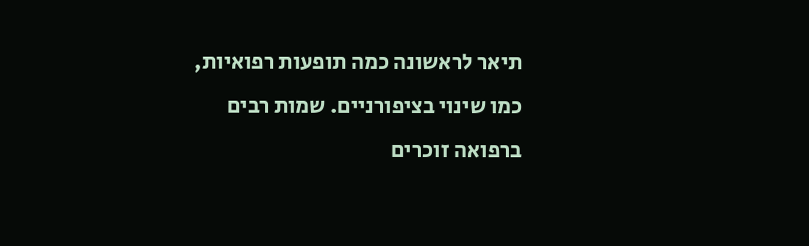תיאר לראשונה כמה תופעות רפואיות, כמו שינוי בציפורניים. שמות רבים ברפואה זוכרים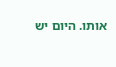אותו. היום יש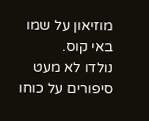מוזיאון על שמו באי קוס.
נולדו לא מעט סיפורים על כוחו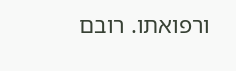ורפואתו. רובם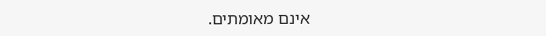אינם מאומתים.